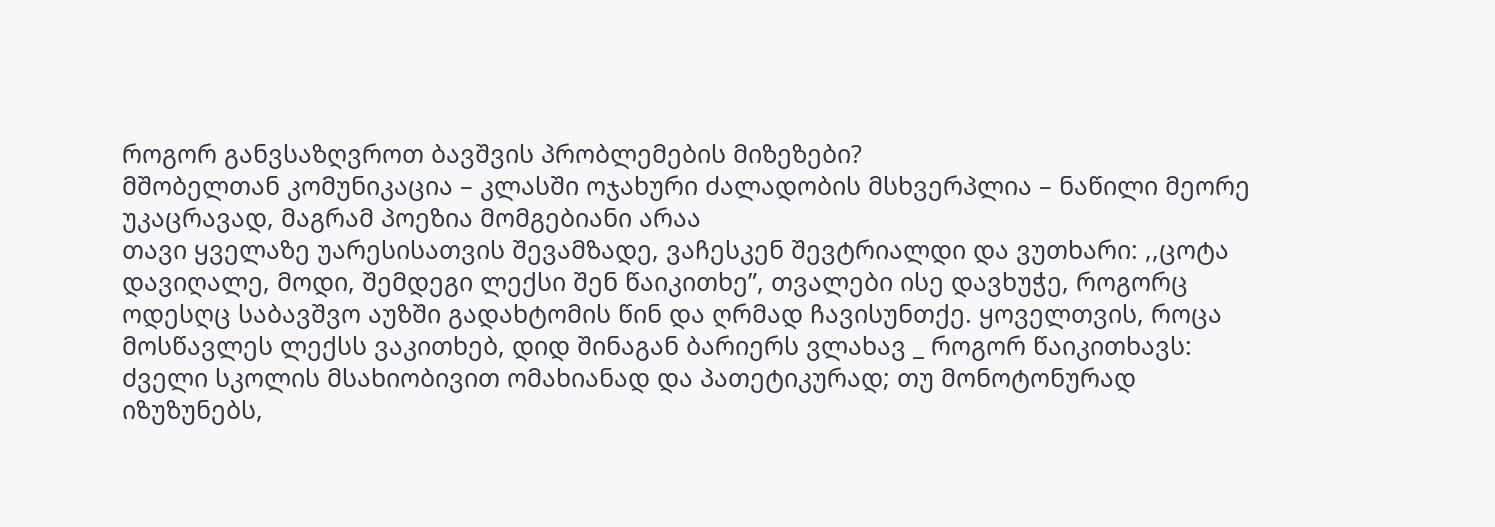როგორ განვსაზღვროთ ბავშვის პრობლემების მიზეზები?
მშობელთან კომუნიკაცია – კლასში ოჯახური ძალადობის მსხვერპლია – ნაწილი მეორე
უკაცრავად, მაგრამ პოეზია მომგებიანი არაა
თავი ყველაზე უარესისათვის შევამზადე, ვაჩესკენ შევტრიალდი და ვუთხარი: ,,ცოტა დავიღალე, მოდი, შემდეგი ლექსი შენ წაიკითხე”, თვალები ისე დავხუჭე, როგორც ოდესღც საბავშვო აუზში გადახტომის წინ და ღრმად ჩავისუნთქე. ყოველთვის, როცა მოსწავლეს ლექსს ვაკითხებ, დიდ შინაგან ბარიერს ვლახავ _ როგორ წაიკითხავს: ძველი სკოლის მსახიობივით ომახიანად და პათეტიკურად; თუ მონოტონურად იზუზუნებს,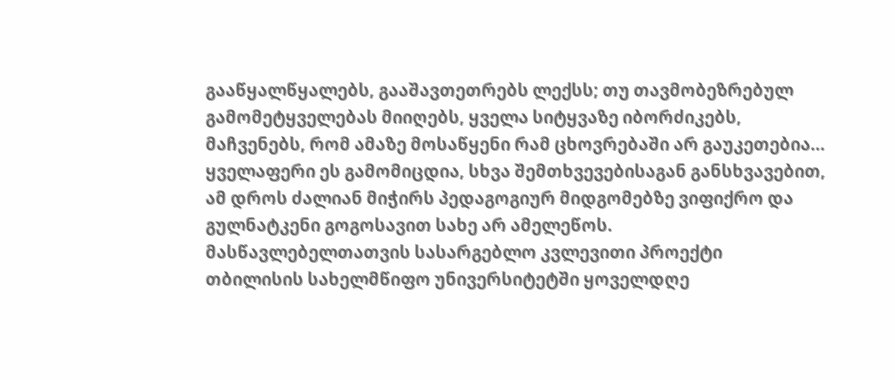გააწყალწყალებს, გააშავთეთრებს ლექსს; თუ თავმობეზრებულ გამომეტყველებას მიიღებს, ყველა სიტყვაზე იბორძიკებს, მაჩვენებს, რომ ამაზე მოსაწყენი რამ ცხოვრებაში არ გაუკეთებია… ყველაფერი ეს გამომიცდია, სხვა შემთხვევებისაგან განსხვავებით, ამ დროს ძალიან მიჭირს პედაგოგიურ მიდგომებზე ვიფიქრო და გულნატკენი გოგოსავით სახე არ ამელეწოს.
მასწავლებელთათვის სასარგებლო კვლევითი პროექტი
თბილისის სახელმწიფო უნივერსიტეტში ყოველდღე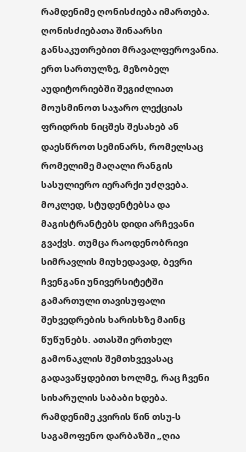რამდენიმე ღონისძიება იმართება. ღონისძიებათა შინაარსი განსაკუთრებით მრავალფეროვანია. ერთ სართულზე, მეზობელ აუდიტორიებში შეგიძლიათ მოუსმინოთ საჯარო ლექციას ფრიდრიხ ნიცშეს შესახებ ან დაესწროთ სემინარს, რომელსაც რომელიმე მაღალი რანგის სასულიერო იერარქი უძღვება. მოკლედ, სტუდენტებსა და მაგისტრანტებს დიდი არჩევანი გვაქვს. თუმცა რაოდენობრივი სიმრავლის მიუხედავად, ბევრი ჩვენგანი უნივერსიტეტში გამართული თავისუფალი შეხვედრების ხარისხზე მაინც წუწუნებს. ათასში ერთხელ გამონაკლის შემთხვევასაც გადავაწყდებით ხოლმე, რაც ჩვენი სიხარულის საბაბი ხდება.
რამდენიმე კვირის წინ თსუ-ს საგამოფენო დარბაზში „ღია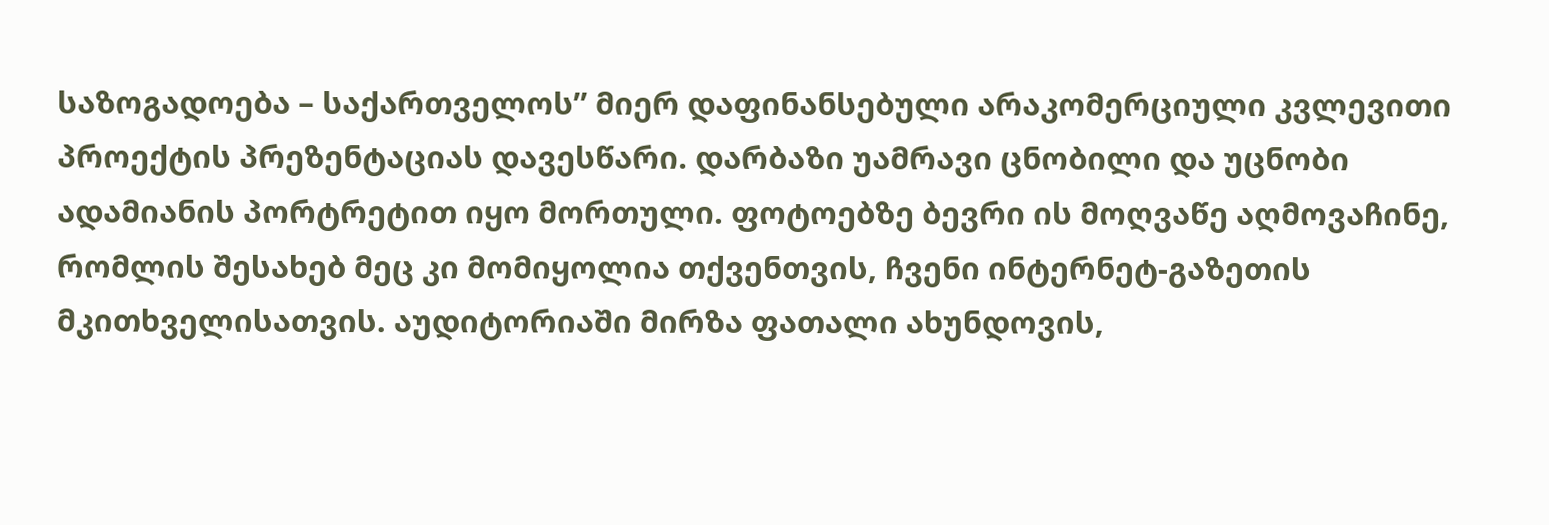საზოგადოება – საქართველოს” მიერ დაფინანსებული არაკომერციული კვლევითი პროექტის პრეზენტაციას დავესწარი. დარბაზი უამრავი ცნობილი და უცნობი ადამიანის პორტრეტით იყო მორთული. ფოტოებზე ბევრი ის მოღვაწე აღმოვაჩინე, რომლის შესახებ მეც კი მომიყოლია თქვენთვის, ჩვენი ინტერნეტ-გაზეთის მკითხველისათვის. აუდიტორიაში მირზა ფათალი ახუნდოვის,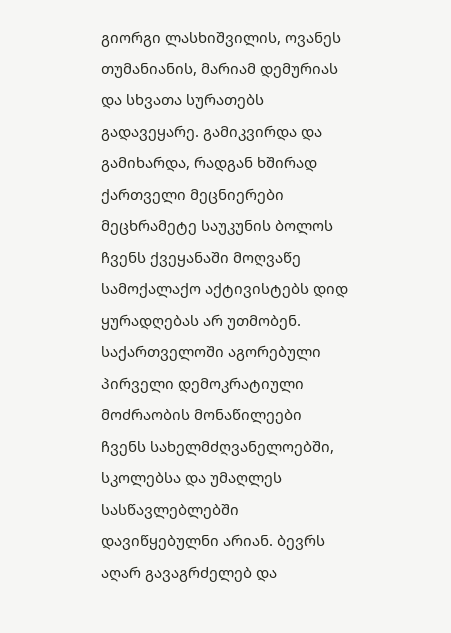გიორგი ლასხიშვილის, ოვანეს თუმანიანის, მარიამ დემურიას და სხვათა სურათებს გადავეყარე. გამიკვირდა და გამიხარდა, რადგან ხშირად ქართველი მეცნიერები მეცხრამეტე საუკუნის ბოლოს ჩვენს ქვეყანაში მოღვაწე სამოქალაქო აქტივისტებს დიდ ყურადღებას არ უთმობენ. საქართველოში აგორებული პირველი დემოკრატიული მოძრაობის მონაწილეები ჩვენს სახელმძღვანელოებში, სკოლებსა და უმაღლეს სასწავლებლებში დავიწყებულნი არიან. ბევრს აღარ გავაგრძელებ და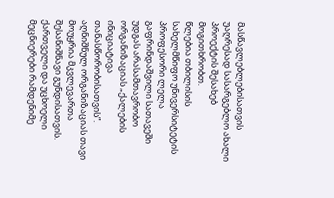მასწავლებლებისათვის უაღრესად სასარგებლო ახალი პროექტის შესახებ მოგითხრობთ.
წლებია თბილისის სახელმწიფო უნივერსიტეტის პროფესორი ლელა გაფრინდაშვილი სათავეში უდგას არასამთავრობო ორგანიზაციას „ქალების ინიციატივა თანასწორობისათვის”. აღნიშნულ ორგანიზაციას თავი მოუყრია მკვლევართა შესანიშნავი გუნდისათვის. ქართველი და უცხოელი მეცნიერები რამდენიმე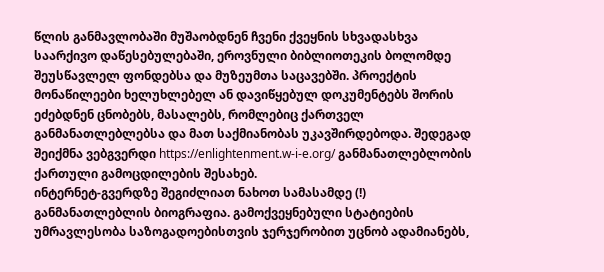წლის განმავლობაში მუშაობდნენ ჩვენი ქვეყნის სხვადასხვა საარქივო დაწესებულებაში, ეროვნული ბიბლიოთეკის ბოლომდე შეუსწავლელ ფონდებსა და მუზეუმთა საცავებში. პროექტის მონაწილეები ხელუხლებელ ან დავიწყებულ დოკუმენტებს შორის ეძებდნენ ცნობებს, მასალებს, რომლებიც ქართველ განმანათლებლებსა და მათ საქმიანობას უკავშირდებოდა. შედეგად შეიქმნა ვებგვერდი https://enlightenment.w-i-e.org/ განმანათლებლობის ქართული გამოცდილების შესახებ.
ინტერნეტ-გვერდზე შეგიძლიათ ნახოთ სამასამდე (!) განმანათლებლის ბიოგრაფია. გამოქვეყნებული სტატიების უმრავლესობა საზოგადოებისთვის ჯერჯერობით უცნობ ადამიანებს,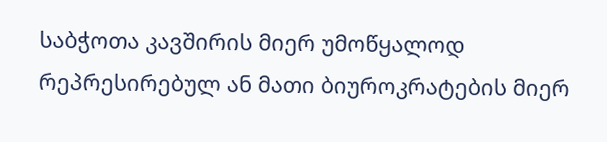საბჭოთა კავშირის მიერ უმოწყალოდ რეპრესირებულ ან მათი ბიუროკრატების მიერ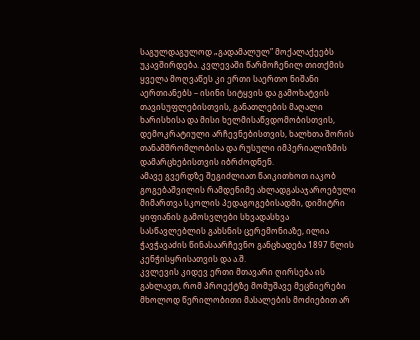საგულდაგულოდ „გადამალულ” მოქალაქეებს უკავშირდება. კვლევაში წარმოჩენილ თითქმის ყველა მოღვაწეს კი ერთი საერთო ნიშანი აერთიანებს – ისინი სიტყვის და გამოხატვის თავისუფლებისთვის, განათლების მაღალი ხარისხისა და მისი ხელმისაწვდომობისთვის, დემოკრატიული არჩევნებისთვის, ხალხთა შორის თანამშრომლობისა და რუსული იმპერიალიზმის დამარცხებისთვის იბრძოდნენ.
ამავე გვერდზე შეგიძლიათ წაიკითხოთ იაკობ გოგებაშვილის რამდენიმე ახლადგასაჯაროებული მიმართვა სკოლის პედაგოგებისადმი, დიმიტრი ყიფიანის გამოსვლები სხვადასხვა სასწავლებლის გახსნის ცერემონიაზე, ილია ჭავჭავაძის წინასაარჩევნო განცხადება 1897 წლის კენჭისყრისათვის და ა.შ.
კვლევის კიდევ ერთი მთავარი ღირსება ის გახლავთ, რომ პროექტზე მომუშავე მეცნიერები მხოლოდ წერილობითი მასალების მოძიებით არ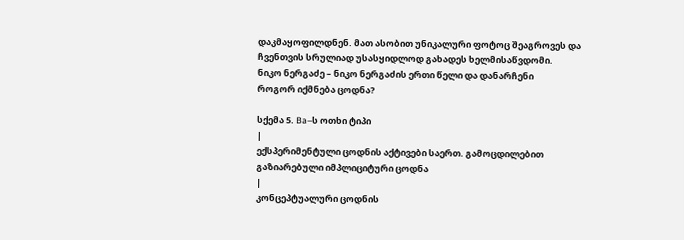დაკმაყოფილდნენ. მათ ასობით უნიკალური ფოტოც შეაგროვეს და ჩვენთვის სრულიად უსასყიდლოდ გახადეს ხელმისაწვდომი.
ნიკო ნერგაძე – ნიკო ნერგაძის ერთი წელი და დანარჩენი
როგორ იქმნება ცოდნა?

სქემა 5. Ba–ს ოთხი ტიპი
|
ექსპერიმენტული ცოდნის აქტივები საერთ. გამოცდილებით გაზიარებული იმპლიციტური ცოდნა
|
კონცეპტუალური ცოდნის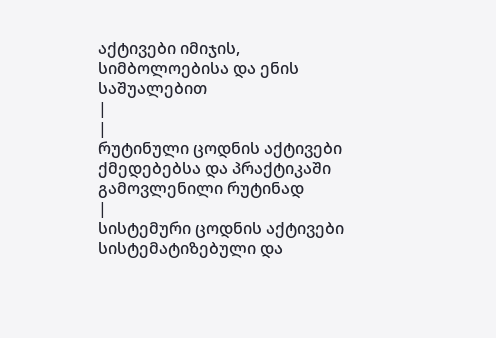აქტივები იმიჯის, სიმბოლოებისა და ენის საშუალებით
|
|
რუტინული ცოდნის აქტივები ქმედებებსა და პრაქტიკაში გამოვლენილი რუტინად
|
სისტემური ცოდნის აქტივები სისტემატიზებული და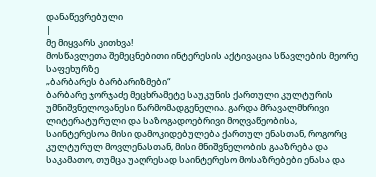დანაწევრებული
|
მე მიყვარს კითხვა!
მოსწავლეთა შემეცნებითი ინტერესის აქტივაცია სწავლების მეორე საფეხურზე
„ბარბარეს ბარბარიზმები“
ბარბარე ჯორჯაძე მეცხრამეტე საუკუნის ქართული კულტურის უმნიშვნელოვანესი წარმომადგენელია. გარდა მრავალმხრივი ლიტერატურული და საზოგადოებრივი მოღვაწეობისა, საინტერესოა მისი დამოკიდებულება ქართულ ენასთან, როგორც კულტურულ მოვლენასთან, მისი მნიშვნელობის გააზრება და საკამათო, თუმცა უაღრესად საინტერესო მოსაზრებები ენასა და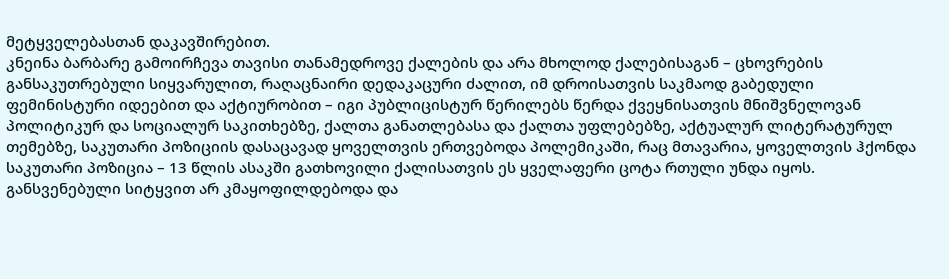მეტყველებასთან დაკავშირებით.
კნეინა ბარბარე გამოირჩევა თავისი თანამედროვე ქალების და არა მხოლოდ ქალებისაგან – ცხოვრების განსაკუთრებული სიყვარულით, რაღაცნაირი დედაკაცური ძალით, იმ დროისათვის საკმაოდ გაბედული ფემინისტური იდეებით და აქტიურობით – იგი პუბლიცისტურ წერილებს წერდა ქვეყნისათვის მნიშვნელოვან პოლიტიკურ და სოციალურ საკითხებზე, ქალთა განათლებასა და ქალთა უფლებებზე, აქტუალურ ლიტერატურულ თემებზე, საკუთარი პოზიციის დასაცავად ყოველთვის ერთვებოდა პოლემიკაში, რაც მთავარია, ყოველთვის ჰქონდა საკუთარი პოზიცია – 13 წლის ასაკში გათხოვილი ქალისათვის ეს ყველაფერი ცოტა რთული უნდა იყოს.
განსვენებული სიტყვით არ კმაყოფილდებოდა და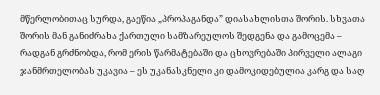მწერლობითაც სურდა, გაეწია „პროპაგანდა” დიასახლისთა შორის. სხვათა შორის მან განიძრახა ქართული სამზარეულოს შედგენა და გამოცემა – რადგან გრძნობდა, რომ ერის წარმატებაში და ცხოვრებაში პირველი ალაგი ჯანმრთელობას უკავია – ეს უკანასკნელი კი დამოკიდებულია კარგ და საღ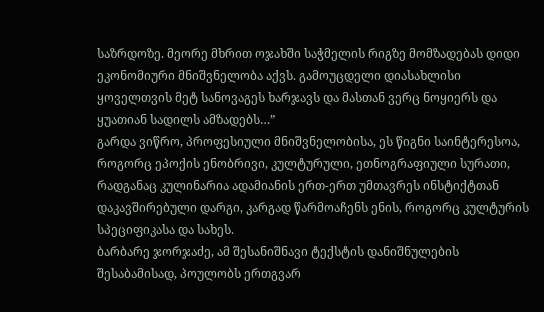საზრდოზე. მეორე მხრით ოჯახში საჭმელის რიგზე მომზადებას დიდი ეკონომიური მნიშვნელობა აქვს. გამოუცდელი დიასახლისი ყოველთვის მეტ სანოვაგეს ხარჯავს და მასთან ვერც ნოყიერს და ყუათიან სადილს ამზადებს…”
გარდა ვიწრო, პროფესიული მნიშვნელობისა, ეს წიგნი საინტერესოა, როგორც ეპოქის ენობრივი, კულტურული, ეთნოგრაფიული სურათი, რადგანაც კულინარია ადამიანის ერთ-ერთ უმთავრეს ინსტიქტთან დაკავშირებული დარგი, კარგად წარმოაჩენს ენის, როგორც კულტურის სპეციფიკასა და სახეს.
ბარბარე ჯორჯაძე, ამ შესანიშნავი ტექსტის დანიშნულების შესაბამისად, პოულობს ერთგვარ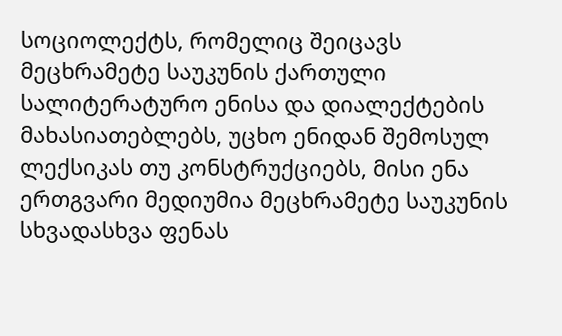სოციოლექტს, რომელიც შეიცავს მეცხრამეტე საუკუნის ქართული სალიტერატურო ენისა და დიალექტების მახასიათებლებს, უცხო ენიდან შემოსულ ლექსიკას თუ კონსტრუქციებს, მისი ენა ერთგვარი მედიუმია მეცხრამეტე საუკუნის სხვადასხვა ფენას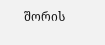შორის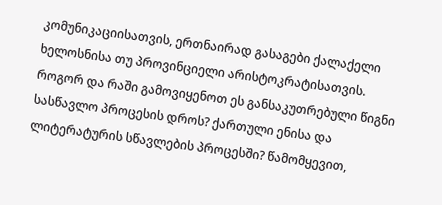კომუნიკაციისათვის, ერთნაირად გასაგები ქალაქელი ხელოსნისა თუ პროვინციელი არისტოკრატისათვის.
როგორ და რაში გამოვიყენოთ ეს განსაკუთრებული წიგნი სასწავლო პროცესის დროს? ქართული ენისა და ლიტერატურის სწავლების პროცესში? წამომყევით,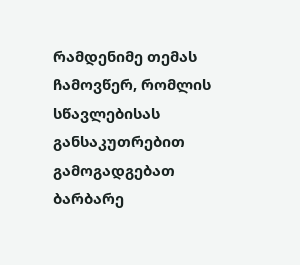რამდენიმე თემას ჩამოვწერ, რომლის სწავლებისას განსაკუთრებით გამოგადგებათ ბარბარე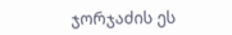ჯორჯაძის ეს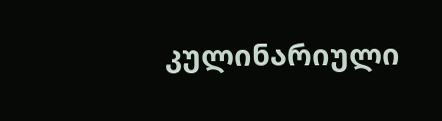კულინარიული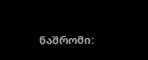ნაშრომი: